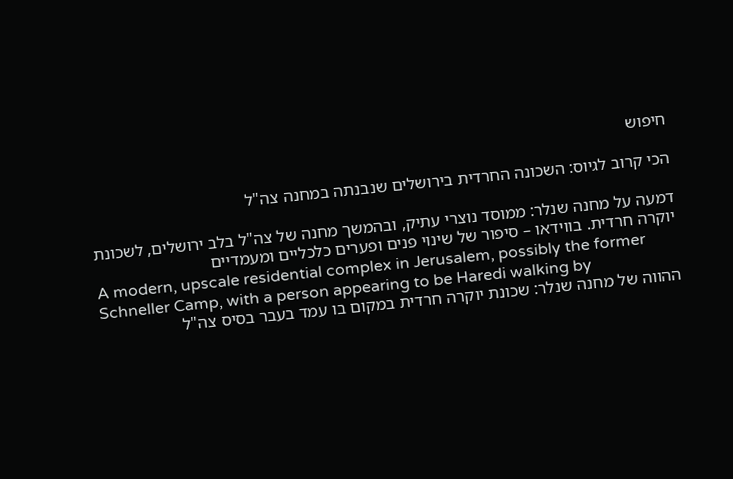חיפוש

הכי קרוב לגיוס: השכונה החרדית בירושלים שנבנתה במחנה צה"ל

דמעה על מחנה שנלר: ממוסד נוצרי עתיק, ובהמשך מחנה של צה"ל בלב ירושלים, לשכונת יוקרה חרדית. בווידאו – סיפור של שינוי פנים ופערים כלכליים ומעמדיים
A modern, upscale residential complex in Jerusalem, possibly the former Schneller Camp, with a person appearing to be Haredi walking by
ההווה של מחנה שנלר: שכונת יוקרה חרדית במקום בו עמד בעבר בסיס צה"ל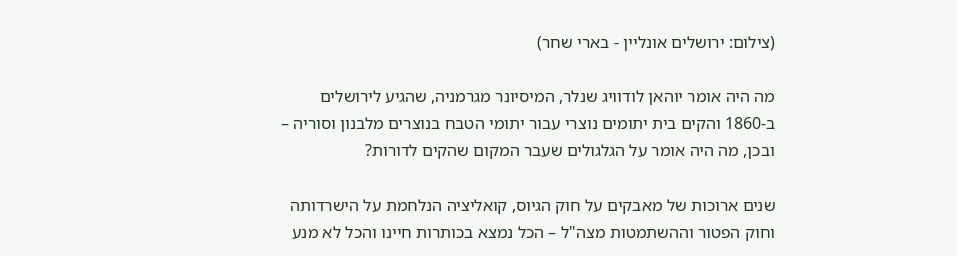(צילום: ירושלים אונליין - בארי שחר)

מה היה אומר יוהאן לודוויג שנלר, המיסיונר מגרמניה, שהגיע לירושלים ב-1860 והקים בית יתומים נוצרי עבור יתומי הטבח בנוצרים מלבנון וסוריה – ובכן, מה היה אומר על הגלגולים שעבר המקום שהקים לדורות?

שנים ארוכות של מאבקים על חוק הגיוס, קואליציה הנלחמת על הישרדותה וחוק הפטור וההשתמטות מצה"ל – הכל נמצא בכותרות חיינו והכל לא מנע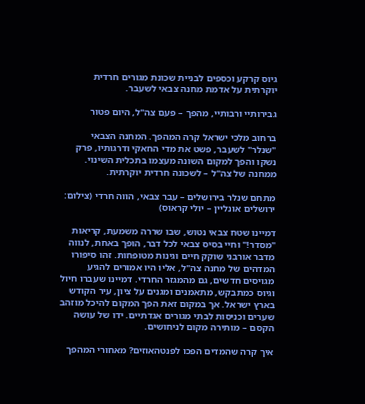גיוס קרקע וכספים לבניית שכונת מגורים חרדית יוקרתית על אדמת מחנה צבאי לשעבר.

גבירותיי ורבותיי, מהפך – פעם צה"ל, היום פטור

ברחוב מלכי ישראל קרה המהפך. המחנה הצבאי "שנלר" לשעבר, פשט את מדי החאקי ודרגותיו, פרק נשקו והפך למקום השונה מעצמו בתכלית השינוי. ממחנה של צה"ל – לשכונה חרדית יוקרתית.

מתחם שנלר בירושלים – עבר צבאי, הווה חרדי (צילום: ירושלים אונליין – יולי קראוס)

דמיינו שטח צבאי נטוש, שבו שררה משמעת, קריאות  "מסדר!" וחיי בסיס צבאי לכל דבר, הופך באחת, לנווה מדבר אורבני שוקק חיים וגינות מטופחות. זהו סיפורו המדהים של מחנה צה"ל, אליו היו אמורים להגיע מגויסים חדשים, גם מהמגזר החרדי. דמיינו שעברו חיול  וגיוס כמתבקש, מתאמנים ומגנים על ציון, עיר הקודש בארץ ישראל. אך במקום זאת הפך המקום להיכל מוזהב שערים וכניסות לבתי מגורים אגדתיים. ידו של עושה הקסם – מותירה מקום לניחושים.

איך קרה שהמדים הפכו לפנטהאוזים? מאחורי המהפך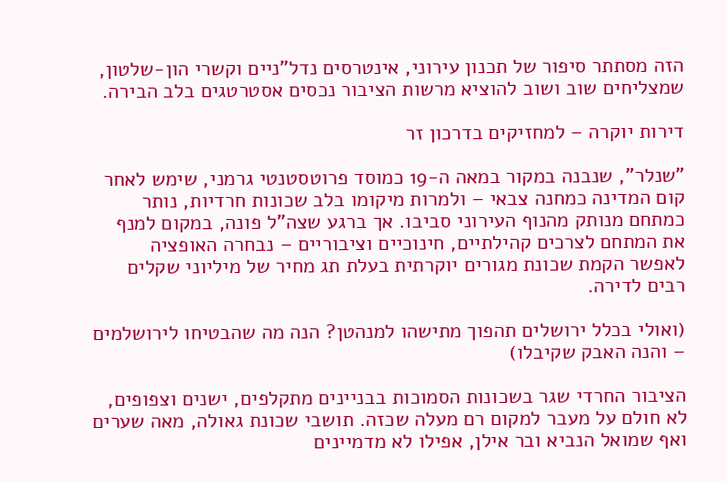הזה מסתתר סיפור של תכנון עירוני, אינטרסים נדל"ניים וקשרי הון-שלטון, שמצליחים שוב ושוב להוציא מרשות הציבור נכסים אסטרטגים בלב הבירה.

דירות יוקרה – למחזיקים בדרכון זר

"שנלר", שנבנה במקור במאה ה-19 כמוסד פרוטסטנטי גרמני, שימש לאחר קום המדינה כמחנה צבאי – ולמרות מיקומו בלב שכונות חרדיות, נותר כמתחם מנותק מהנוף העירוני סביבו. אך ברגע שצה"ל פונה, במקום למנף את המתחם לצרכים קהילתיים, חינוכיים וציבוריים – נבחרה האופציה לאפשר הקמת שכונת מגורים יוקרתית בעלת תג מחיר של מיליוני שקלים רבים לדירה.

(ואולי בכלל ירושלים תהפוך מתישהו למנהטן? הנה מה שהבטיחו לירושלמים – והנה האבק שקיבלו)

הציבור החרדי שגר בשכונות הסמוכות בבניינים מתקלפים, ישנים וצפופים, לא חולם על מעבר למקום רם מעלה שכזה. תושבי שכונת גאולה, מאה שערים ואף שמואל הנביא ובר אילן, אפילו לא מדמיינים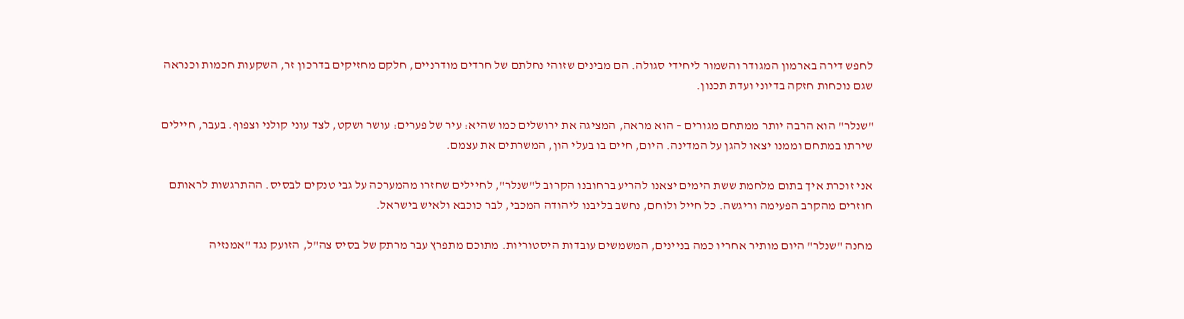לחפש דירה בארמון המגודר והשמור ליחידי סגולה. הם מבינים שזוהי נחלתם של חרדים מודרניים, חלקם מחזיקים בדרכון זר, השקעות חכמות וכנראה שגם נוכחות חזקה בדיוני ועדת תכנון.

"שנלר" הוא הרבה יותר ממתחם מגורים – הוא מראה, המציגה את ירושלים כמו שהיא: עיר של פערים: עושר ושקט, לצד עוני קולני וצפוף. בעבר, חיילים שירתו במתחם וממנו יצאו להגן על המדינה. היום, חיים בו בעלי הון, המשרתים את עצמם.

אני זוכרת איך בתום מלחמת ששת הימים יצאנו להריע ברחובנו הקרוב ל"שנלר", לחיילים שחזרו מהמערכה על גבי טנקים לבסיס. ההתרגשות לראותם חוזרים מהקרב הפעימה וריגשה. כל חייל ולוחם, נחשב בליבנו ליהודה המכבי, לבר כוכבא ולאיש בישראל.

מחנה "שנלר" היום מותיר אחריו כמה בניינים, המשמשים עובדות היסטוריות. מתוכם מתפרץ עבר מרתק של בסיס צה"ל, הזועק נגד "אמנזיה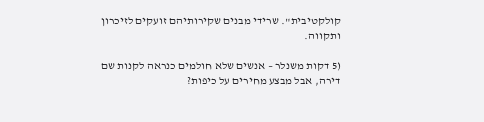קולקטיבית". שרידי מבנים שקירותיהם זועקים לזיכרון ותקווה.

(5 דקות משנלר – אנשים שלא חולמים כנראה לקנות שם דירה, אבל מבצע מחירים על כיפות?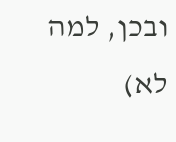ובכן, למה לא)